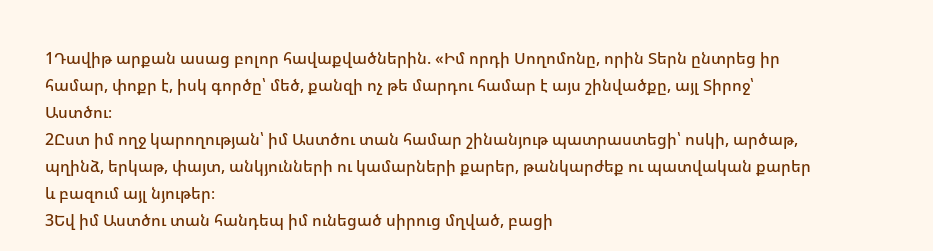1Դավիթ արքան ասաց բոլոր հավաքվածներին. «Իմ որդի Սողոմոնը, որին Տերն ընտրեց իր համար, փոքր է, իսկ գործը՝ մեծ, քանզի ոչ թե մարդու համար է այս շինվածքը, այլ Տիրոջ՝ Աստծու։
2Ըստ իմ ողջ կարողության՝ իմ Աստծու տան համար շինանյութ պատրաստեցի՝ ոսկի, արծաթ, պղինձ, երկաթ, փայտ, անկյունների ու կամարների քարեր, թանկարժեք ու պատվական քարեր և բազում այլ նյութեր։
3Եվ իմ Աստծու տան հանդեպ իմ ունեցած սիրուց մղված, բացի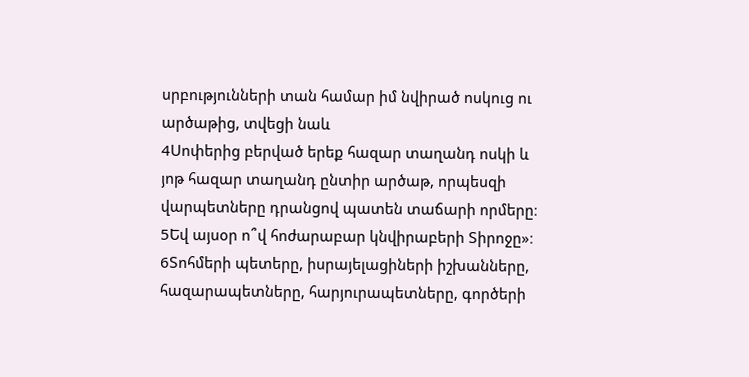սրբությունների տան համար իմ նվիրած ոսկուց ու արծաթից, տվեցի նաև
4Սոփերից բերված երեք հազար տաղանդ ոսկի և յոթ հազար տաղանդ ընտիր արծաթ, որպեսզի վարպետները դրանցով պատեն տաճարի որմերը։
5Եվ այսօր ո՞վ հոժարաբար կնվիրաբերի Տիրոջը»։
6Տոհմերի պետերը, իսրայելացիների իշխանները, հազարապետները, հարյուրապետները, գործերի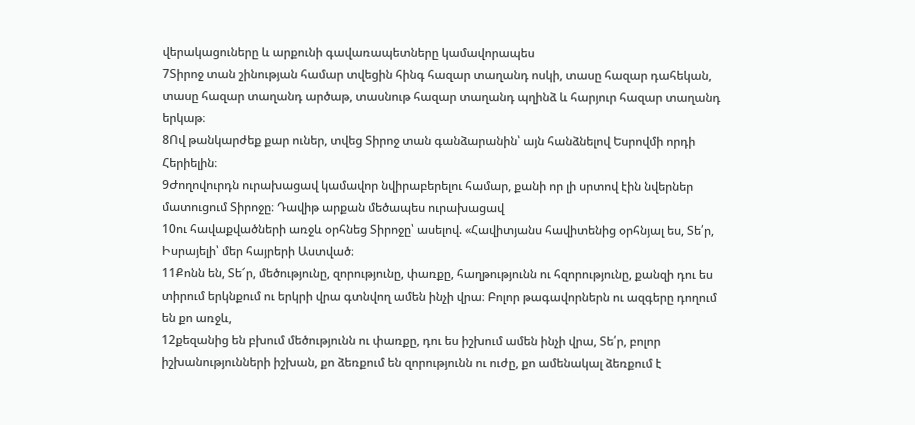վերակացուները և արքունի գավառապետները կամավորապես
7Տիրոջ տան շինության համար տվեցին հինգ հազար տաղանդ ոսկի, տասը հազար դահեկան, տասը հազար տաղանդ արծաթ, տասնութ հազար տաղանդ պղինձ և հարյուր հազար տաղանդ երկաթ։
8Ով թանկարժեք քար ուներ, տվեց Տիրոջ տան գանձարանին՝ այն հանձնելով Եսրովմի որդի Հերիելին։
9Ժողովուրդն ուրախացավ կամավոր նվիրաբերելու համար, քանի որ լի սրտով էին նվերներ մատուցում Տիրոջը։ Դավիթ արքան մեծապես ուրախացավ
10ու հավաքվածների առջև օրհնեց Տիրոջը՝ ասելով. «Հավիտյանս հավիտենից օրհնյալ ես, Տե՛ր, Իսրայելի՝ մեր հայրերի Աստված։
11Քոնն են, Տե՜ր, մեծությունը, զորությունը, փառքը, հաղթությունն ու հզորությունը, քանզի դու ես տիրում երկնքում ու երկրի վրա գտնվող ամեն ինչի վրա։ Բոլոր թագավորներն ու ազգերը դողում են քո առջև,
12քեզանից են բխում մեծությունն ու փառքը, դու ես իշխում ամեն ինչի վրա, Տե՛ր, բոլոր իշխանությունների իշխան, քո ձեռքում են զորությունն ու ուժը, քո ամենակալ ձեռքում է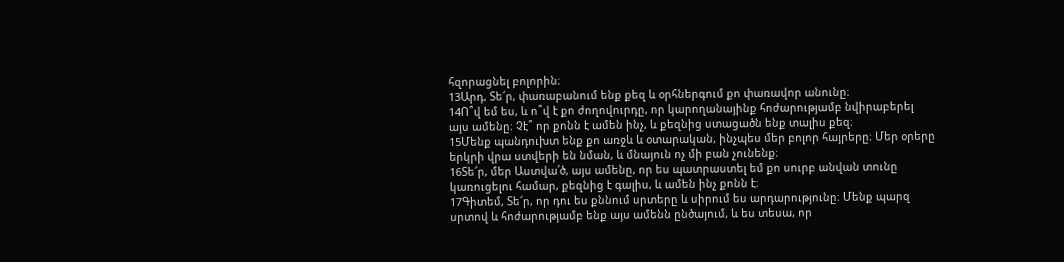հզորացնել բոլորին։
13Արդ, Տե՜ր, փառաբանում ենք քեզ և օրհներգում քո փառավոր անունը։
14Ո՞վ եմ ես, և ո՞վ է քո ժողովուրդը, որ կարողանայինք հոժարությամբ նվիրաբերել այս ամենը։ Չէ՞ որ քոնն է ամեն ինչ, և քեզնից ստացածն ենք տալիս քեզ։
15Մենք պանդուխտ ենք քո առջև և օտարական, ինչպես մեր բոլոր հայրերը։ Մեր օրերը երկրի վրա ստվերի են նման, և մնայուն ոչ մի բան չունենք։
16Տե՜ր, մեր Աստվա՛ծ, այս ամենը, որ ես պատրաստել եմ քո սուրբ անվան տունը կառուցելու համար, քեզնից է գալիս, և ամեն ինչ քոնն է։
17Գիտեմ, Տե՜ր, որ դու ես քննում սրտերը և սիրում ես արդարությունը։ Մենք պարզ սրտով և հոժարությամբ ենք այս ամենն ընծայում, և ես տեսա, որ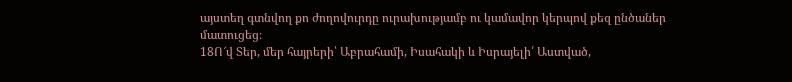այստեղ գտնվող քո ժողովուրդը ուրախությամբ ու կամավոր կերպով քեզ ընծաներ մատուցեց։
18Ո՜վ Տեր, մեր հայրերի՝ Աբրահամի, Իսահակի և Իսրայելի՛ Աստված,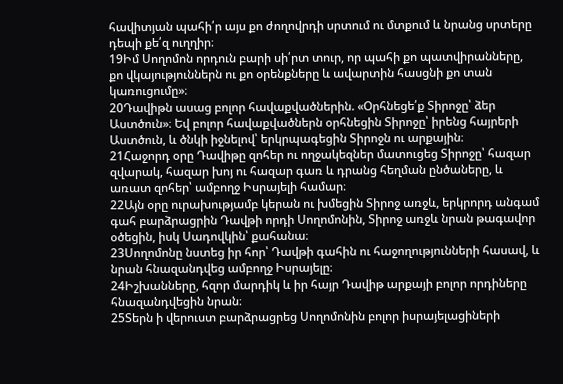հավիտյան պահի՛ր այս քո ժողովրդի սրտում ու մտքում և նրանց սրտերը դեպի քե՛զ ուղղիր։
19Իմ Սողոմոն որդուն բարի սի՛րտ տուր, որ պահի քո պատվիրանները, քո վկայություններն ու քո օրենքները և ավարտին հասցնի քո տան կառուցումը»։
20Դավիթն ասաց բոլոր հավաքվածներին. «Օրհնեցե՛ք Տիրոջը՝ ձեր Աստծուն»։ Եվ բոլոր հավաքվածներն օրհնեցին Տիրոջը՝ իրենց հայրերի Աստծուն, և ծնկի իջնելով՝ երկրպագեցին Տիրոջն ու արքային։
21Հաջորդ օրը Դավիթը զոհեր ու ողջակեզներ մատուցեց Տիրոջը՝ հազար զվարակ, հազար խոյ ու հազար գառ և դրանց հեղման ընծաները, և առատ զոհեր՝ ամբողջ Իսրայելի համար։
22Այն օրը ուրախությամբ կերան ու խմեցին Տիրոջ առջև, երկրորդ անգամ գահ բարձրացրին Դավթի որդի Սողոմոնին, Տիրոջ առջև նրան թագավոր օծեցին, իսկ Սադովկին՝ քահանա։
23Սողոմոնը նստեց իր հոր՝ Դավթի գահին ու հաջողությունների հասավ, և նրան հնազանդվեց ամբողջ Իսրայելը։
24Իշխանները, հզոր մարդիկ և իր հայր Դավիթ արքայի բոլոր որդիները հնազանդվեցին նրան։
25Տերն ի վերուստ բարձրացրեց Սողոմոնին բոլոր իսրայելացիների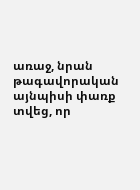առաջ, նրան թագավորական այնպիսի փառք տվեց, որ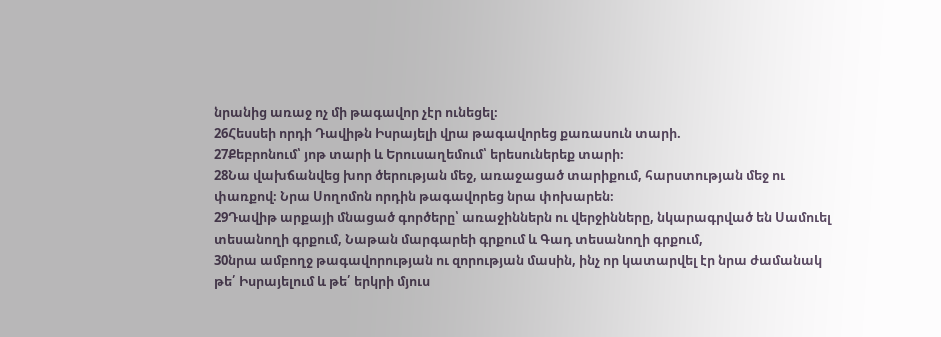նրանից առաջ ոչ մի թագավոր չէր ունեցել։
26Հեսսեի որդի Դավիթն Իսրայելի վրա թագավորեց քառասուն տարի.
27Քեբրոնում՝ յոթ տարի և Երուսաղեմում՝ երեսուներեք տարի։
28Նա վախճանվեց խոր ծերության մեջ, առաջացած տարիքում, հարստության մեջ ու փառքով։ Նրա Սողոմոն որդին թագավորեց նրա փոխարեն։
29Դավիթ արքայի մնացած գործերը՝ առաջիններն ու վերջինները, նկարագրված են Սամուել տեսանողի գրքում, Նաթան մարգարեի գրքում և Գադ տեսանողի գրքում,
30նրա ամբողջ թագավորության ու զորության մասին, ինչ որ կատարվել էր նրա ժամանակ թե՛ Իսրայելում և թե՛ երկրի մյուս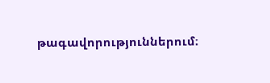թագավորություններում։